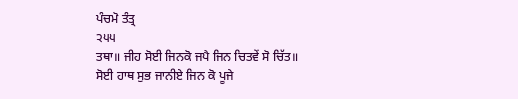ਪੰਚਮੋ ਤੰਤ੍ਰ
੨੫੫
ਤਥਾ॥ ਜੀਹ ਸੋਈ ਜਿਨਕੋ ਜਪੈ ਜਿਨ ਚਿਤਵੇਂ ਸੋ ਚਿੱਤ॥
ਸੋਈ ਹਾਥ ਸੁਭ ਜਾਨੀਏ ਜਿਨ ਕੋ ਪੂਜੇ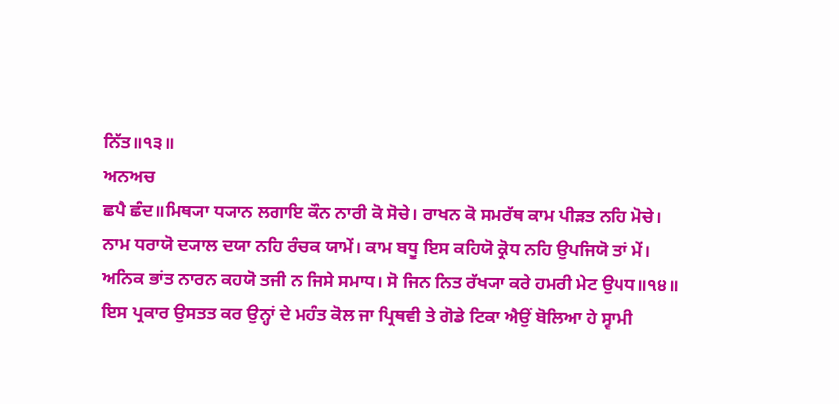ਨਿੱਤ॥੧੩॥
ਅਨਅਚ
ਛਪੈ ਛੰਦ॥ਮਿਥ੍ਯਾ ਧ੍ਯਾਨ ਲਗਾਇ ਕੌਨ ਨਾਰੀ ਕੋ ਸੋਚੇ। ਰਾਖਨ ਕੋ ਸਮਰੱਥ ਕਾਮ ਪੀੜਤ ਨਹਿ ਮੋਚੇ। ਨਾਮ ਧਰਾਯੋ ਦ੍ਯਾਲ ਦਯਾ ਨਹਿ ਰੰਚਕ ਯਾਮੇਂ। ਕਾਮ ਬਧੂ ਇਸ ਕਹਿਯੋ ਕ੍ਰੋਧ ਨਹਿ ਉਪਜਿਯੋ ਤਾਂ ਮੇਂ। ਅਨਿਕ ਭਾਂਤ ਨਾਰਨ ਕਹਯੋ ਤਜੀ ਨ ਜਿਸੇ ਸਮਾਧ। ਸੋ ਜਿਨ ਨਿਤ ਰੱਖ੍ਯਾ ਕਰੇ ਹਮਰੀ ਮੇਟ ਉ੫ਧ॥੧੪॥
ਇਸ ਪ੍ਰਕਾਰ ਉਸਤਤ ਕਰ ਉਨ੍ਹਾਂ ਦੇ ਮਹੰਤ ਕੋਲ ਜਾ ਪ੍ਰਿਥਵੀ ਤੇ ਗੋਡੇ ਟਿਕਾ ਐਉਂ ਬੋਲਿਆ ਹੇ ਸ੍ਵਾਮੀ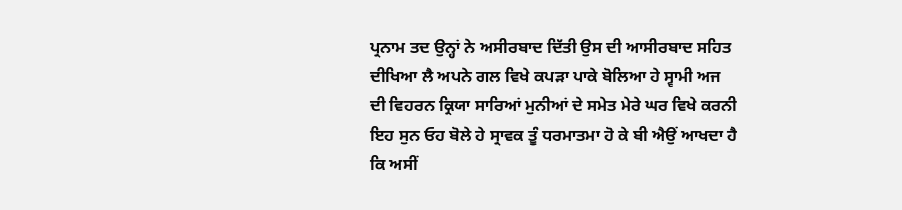ਪ੍ਰਨਾਮ ਤਦ ਉਨ੍ਹਾਂ ਨੇ ਅਸੀਰਬਾਦ ਦਿੱਤੀ ਉਸ ਦੀ ਆਸੀਰਬਾਦ ਸਹਿਤ ਦੀਖਿਆ ਲੈ ਅਪਨੇ ਗਲ ਵਿਖੇ ਕਪੜਾ ਪਾਕੇ ਬੋਲਿਆ ਹੇ ਸ੍ਵਾਮੀ ਅਜ ਦੀ ਵਿਹਰਨ ਕ੍ਰਿਯਾ ਸਾਰਿਆਂ ਮੁਨੀਆਂ ਦੇ ਸਮੇਤ ਮੇਰੇ ਘਰ ਵਿਖੇ ਕਰਨੀ ਇਹ ਸੁਨ ਓਹ ਬੋਲੇ ਹੇ ਸ੍ਰਾਵਕ ਤੂੰ ਧਰਮਾਤਮਾ ਹੋ ਕੇ ਬੀ ਐਉਂ ਆਖਦਾ ਹੈ ਕਿ ਅਸੀਂ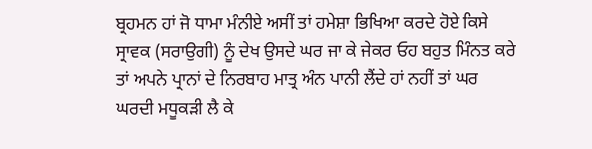ਬ੍ਰਹਮਨ ਹਾਂ ਜੋ ਧਾਮਾ ਮੰਨੀਏ ਅਸੀਂ ਤਾਂ ਹਮੇਸ਼ਾ ਭਿਖਿਆ ਕਰਦੇ ਹੋਏ ਕਿਸੇ ਸ੍ਰਾਵਕ (ਸਰਾਉਗੀ) ਨੂੰ ਦੇਖ ਉਸਦੇ ਘਰ ਜਾ ਕੇ ਜੇਕਰ ਓਹ ਬਹੁਤ ਮਿੰਨਤ ਕਰੇ ਤਾਂ ਅਪਨੇ ਪ੍ਰਾਨਾਂ ਦੇ ਨਿਰਬਾਹ ਮਾਤ੍ਰ ਅੰਨ ਪਾਨੀ ਲੈਂਦੇ ਹਾਂ ਨਹੀਂ ਤਾਂ ਘਰ ਘਰਦੀ ਮਧੂਕੜੀ ਲੈ ਕੇ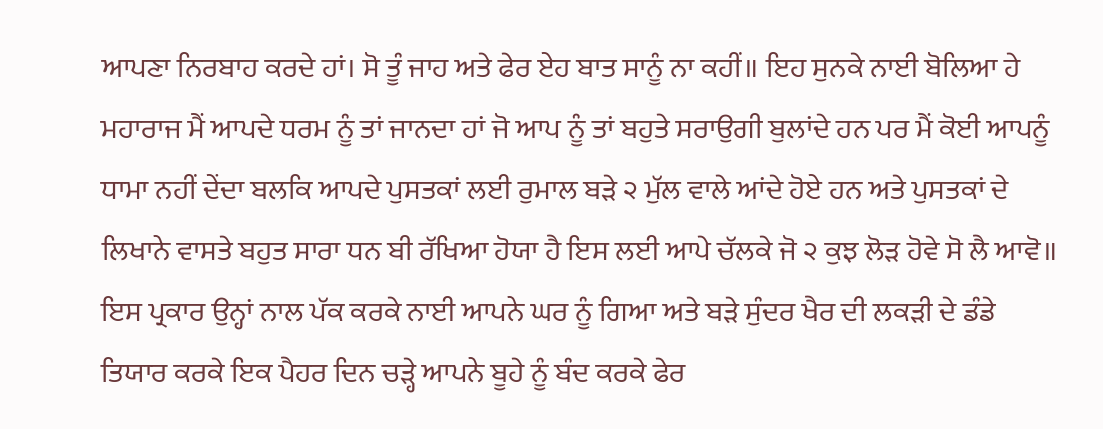ਆਪਣਾ ਨਿਰਬਾਹ ਕਰਦੇ ਹਾਂ। ਸੋ ਤੂੰ ਜਾਹ ਅਤੇ ਫੇਰ ਏਹ ਬਾਤ ਸਾਨੂੰ ਨਾ ਕਹੀਂ॥ ਇਹ ਸੁਨਕੇ ਨਾਈ ਬੋਲਿਆ ਹੇ ਮਹਾਰਾਜ ਮੈਂ ਆਪਦੇ ਧਰਮ ਨੂੰ ਤਾਂ ਜਾਨਦਾ ਹਾਂ ਜੋ ਆਪ ਨੂੰ ਤਾਂ ਬਹੁਤੇ ਸਰਾਉਗੀ ਬੁਲਾਂਦੇ ਹਨ ਪਰ ਮੈਂ ਕੋਈ ਆਪਨੂੰ ਧਾਮਾ ਨਹੀਂ ਦੇਂਦਾ ਬਲਕਿ ਆਪਦੇ ਪੁਸਤਕਾਂ ਲਈ ਰੁਮਾਲ ਬੜੇ ੨ ਮੁੱਲ ਵਾਲੇ ਆਂਦੇ ਹੋਏ ਹਨ ਅਤੇ ਪੁਸਤਕਾਂ ਦੇ ਲਿਖਾਨੇ ਵਾਸਤੇ ਬਹੁਤ ਸਾਰਾ ਧਨ ਬੀ ਰੱਖਿਆ ਹੋਯਾ ਹੈ ਇਸ ਲਈ ਆਪੇ ਚੱਲਕੇ ਜੋ ੨ ਕੁਝ ਲੋੜ ਹੋਵੇ ਸੋ ਲੈ ਆਵੋ॥ ਇਸ ਪ੍ਰਕਾਰ ਉਨ੍ਹਾਂ ਨਾਲ ਪੱਕ ਕਰਕੇ ਨਾਈ ਆਪਨੇ ਘਰ ਨੂੰ ਗਿਆ ਅਤੇ ਬੜੇ ਸੁੰਦਰ ਖੈਰ ਦੀ ਲਕੜੀ ਦੇ ਡੰਡੇ ਤਿਯਾਰ ਕਰਕੇ ਇਕ ਪੈਹਰ ਦਿਨ ਚੜ੍ਹੇ ਆਪਨੇ ਬੂਹੇ ਨੂੰ ਬੰਦ ਕਰਕੇ ਫੇਰ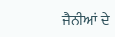ਜੈਨੀਆਂ ਦੇ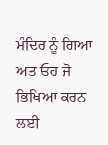ਮੰਦਿਰ ਨੂੰ ਗਿਆ ਅਤ ਓਹ ਜੋ ਭਿਖਿਆ ਕਰਨ ਲਈ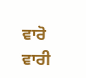ਵਾਰੋ ਵਾਰੀ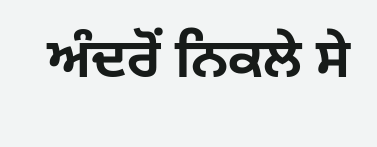ਅੰਦਰੋਂ ਨਿਕਲੇ ਸੇ